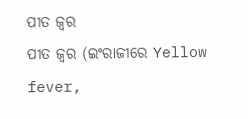ପୀତ ଜ୍ୱର
ପୀତ ଜ୍ୱର (ଇଂରାଜୀରେ Yellow fever,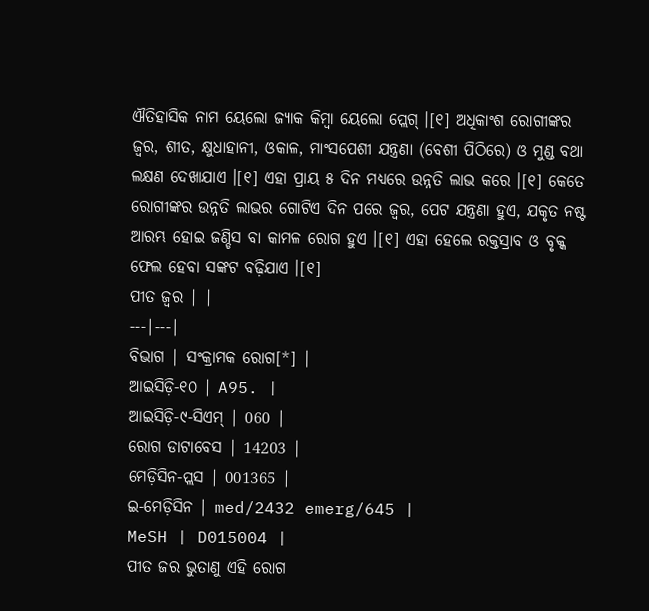ଐତିହାସିକ ନାମ ୟେଲୋ ଜ୍ୟାକ କିମ୍ବା ୟେଲୋ ପ୍ଲେଗ୍ ।[୧] ଅଧିକାଂଶ ରୋଗୀଙ୍କର ଜ୍ୱର, ଶୀତ, କ୍ଷୁଧାହାନୀ, ଓକାଳ, ମାଂସପେଶୀ ଯନ୍ତ୍ରଣା (ବେଶୀ ପିଠିରେ) ଓ ମୁଣ୍ଡ ବଥା ଲକ୍ଷଣ ଦେଖାଯାଏ ।[୧] ଏହା ପ୍ରାୟ ୫ ଦିନ ମଧ୍ୟରେ ଉନ୍ନତି ଲାଭ କରେ ।[୧] କେତେ ରୋଗୀଙ୍କର ଉନ୍ନତି ଲାଭର ଗୋଟିଏ ଦିନ ପରେ ଜ୍ୱର, ପେଟ ଯନ୍ତ୍ରଣା ହୁଏ, ଯକୃତ ନଷ୍ଟ ଆରମ୍ଭ ହୋଇ ଜଣ୍ଡିସ ବା କାମଳ ରୋଗ ହୁଏ ।[୧] ଏହା ହେଲେ ରକ୍ତସ୍ରାବ ଓ ବୃକ୍କ ଫେଲ ହେବା ସଙ୍କଟ ବଢ଼ିଯାଏ ।[୧]
ପୀତ ଜ୍ୱର | |
---|---|
ବିଭାଗ | ସଂକ୍ରାମକ ରୋଗ[*] |
ଆଇସିଡ଼ି-୧୦ | A95. |
ଆଇସିଡ଼ି-୯-ସିଏମ୍ | 060 |
ରୋଗ ଡାଟାବେସ | 14203 |
ମେଡ଼ିସିନ-ପ୍ଲସ | 001365 |
ଇ-ମେଡ଼ିସିନ | med/2432 emerg/645 |
MeSH | D015004 |
ପୀତ ଜର ଭୁତାଣୁ ଏହି ରୋଗ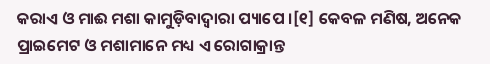କରାଏ ଓ ମାଈ ମଶା କାମୁଡ଼ିବାଦ୍ୱାରା ପ୍ୟାପେ ।[୧] କେବଳ ମଣିଷ, ଅନେକ ପ୍ରାଇମେଟ ଓ ମଶାମାନେ ମଧ୍ୟ ଏ ରୋଗାକ୍ରାନ୍ତ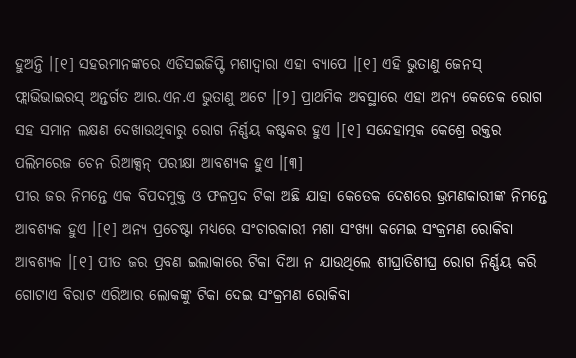ହୁଅନ୍ତି ।[୧] ସହରମାନଙ୍କରେ ଏଡିସଇଜିପ୍ଟି ମଶାଦ୍ୱାରା ଏହା ବ୍ୟାପେ ।[୧] ଏହି ଭୁତାଣୁ ଜେନସ୍ ଫ୍ଲାଭିଭାଇରସ୍ ଅନ୍ତର୍ଗତ ଆର.ଏନ.ଏ ଭୁତାଣୁ ଅଟେ ।[୨] ପ୍ରାଥମିକ ଅବସ୍ଥାରେ ଏହା ଅନ୍ୟ କେତେକ ରୋଗ ସହ ସମାନ ଲକ୍ଷଣ ଦେଖାଉଥିବାରୁ ରୋଗ ନିର୍ଣ୍ଣୟ କଷ୍ଟକର ହୁଏ ।[୧] ସନ୍ଦେହାତ୍ମକ କେଶ୍ରେ ରକ୍ତର ପଲିମରେଜ ଚେନ ରିଆକ୍ସନ୍ ପରୀକ୍ଷା ଆବଶ୍ୟକ ହୁଏ ।[୩]
ପୀର ଜର ନିମନ୍ତେ ଏକ ବିପଦମୁକ୍ତ ଓ ଫଳପ୍ରଦ ଟିକା ଅଛି ଯାହା କେତେକ ଦେଶରେ ଭ୍ରମଣକାରୀଙ୍କ ନିମନ୍ତେ ଆବଶ୍ୟକ ହୁଏ ।[୧] ଅନ୍ୟ ପ୍ରଚେଷ୍ଟା ମଧ୍ୟରେ ସଂଚାରକାରୀ ମଶା ସଂଖ୍ୟା କମେଇ ସଂକ୍ରମଣ ରୋକିବା ଆବଶ୍ୟକ ।[୧] ପୀତ ଜର ପ୍ରବଣ ଇଲାକାରେ ଟିକା ଦିଆ ନ ଯାଉଥିଲେ ଶୀଘ୍ରାତିଶୀଘ୍ର ରୋଗ ନିର୍ଣ୍ଣୟ କରି ଗୋଟାଏ ବିରାଟ ଏରିଆର ଲୋକଙ୍କୁ ଟିକା ଦେଇ ସଂକ୍ରମଣ ରୋକିବା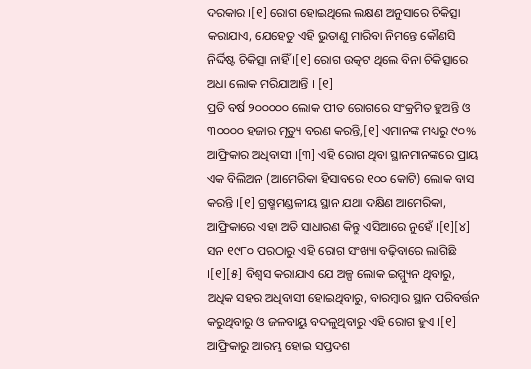ଦରକାର ।[୧] ରୋଗ ହୋଇଥିଲେ ଲକ୍ଷଣ ଅନୁସାରେ ଚିକିତ୍ସା କରାଯାଏ, ଯେହେତୁ ଏହି ଭୁତାଣୁ ମାରିବା ନିମନ୍ତେ କୌଣସି ନିର୍ଦ୍ଦିଷ୍ଟ ଚିକିତ୍ସା ନାହିଁ ।[୧] ରୋଗ ଉତ୍କଟ ଥିଲେ ବିନା ଚିକିତ୍ସାରେ ଅଧା ଲୋକ ମରିଯାଆନ୍ତି । [୧]
ପ୍ରତି ବର୍ଷ ୨୦୦୦୦୦ ଲୋକ ପୀତ ରୋଗରେ ସଂକ୍ରମିତ ହୁଅନ୍ତି ଓ ୩୦୦୦୦ ହଜାର ମୃତ୍ୟୁ ବରଣ କରନ୍ତି,[୧] ଏମାନଙ୍କ ମଧ୍ୟରୁ ୯୦% ଆଫ୍ରିକାର ଅଧିବାସୀ ।[୩] ଏହି ରୋଗ ଥିବା ସ୍ଥାନମାନଙ୍କରେ ପ୍ରାୟ ଏକ ବିଲିଅନ (ଆମେରିକା ହିସାବରେ ୧୦୦ କୋଟି) ଲୋକ ବାସ କରନ୍ତି ।[୧] ଗ୍ରଷ୍ମମଣ୍ଡଳୀୟ ସ୍ଥାନ ଯଥା ଦକ୍ଷିଣ ଆମେରିକା, ଆଫ୍ରିକାରେ ଏହା ଅତି ସାଧାରଣ କିନ୍ତୁ ଏସିଆରେ ନୁହେଁ ।[୧][୪] ସନ ୧୯୮୦ ପରଠାରୁ ଏହି ରୋଗ ସଂଖ୍ୟା ବଢ଼ିବାରେ ଲାଗିଛି ।[୧][୫] ବିଶ୍ୱସ କରାଯାଏ ଯେ ଅଳ୍ପ ଲୋକ ଇମ୍ମ୍ୟୁନ ଥିବାରୁ, ଅଧିକ ସହର ଅଧିବାସୀ ହୋଇଥିବାରୁ, ବାରମ୍ବାର ସ୍ଥାନ ପରିବର୍ତ୍ତନ କରୁଥିବାରୁ ଓ ଜଳବାୟୁ ବଦଳୁଥିବାରୁ ଏହି ରୋଗ ହୁଏ ।[୧] ଆଫ୍ରିକାରୁ ଆରମ୍ଭ ହୋଇ ସପ୍ତଦଶ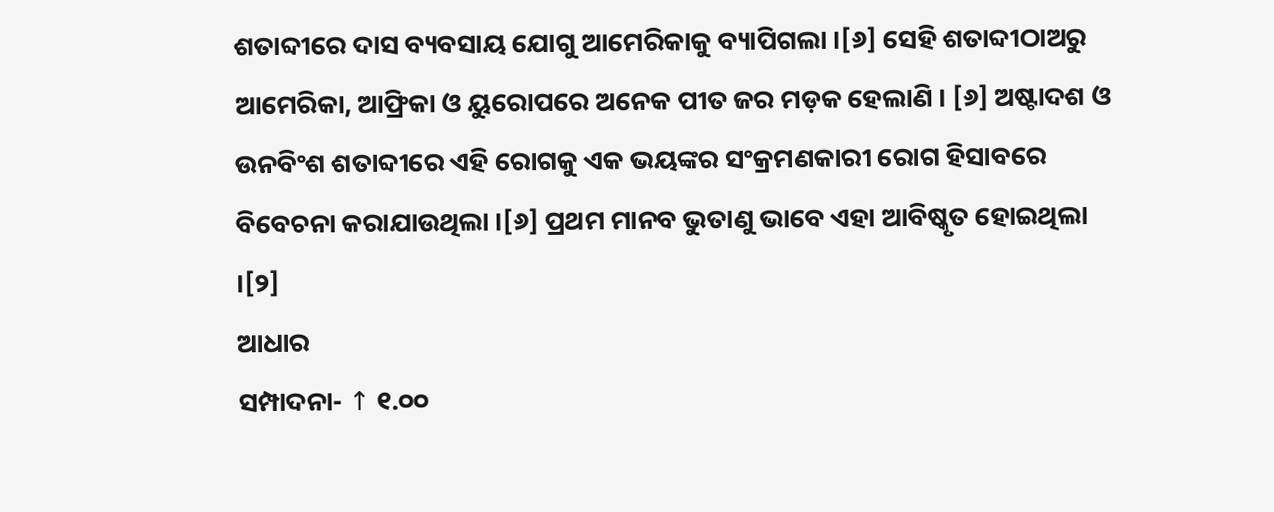ଶତାବ୍ଦୀରେ ଦାସ ବ୍ୟବସାୟ ଯୋଗୁ ଆମେରିକାକୁ ବ୍ୟାପିଗଲା ।[୬] ସେହି ଶତାବ୍ଦୀଠାଅରୁ ଆମେରିକା, ଆଫ୍ରିକା ଓ ୟୁରୋପରେ ଅନେକ ପୀତ ଜର ମଡ଼କ ହେଲାଣି । [୬] ଅଷ୍ଟାଦଶ ଓ ଉନବିଂଶ ଶତାବ୍ଦୀରେ ଏହି ରୋଗକୁ ଏକ ଭୟଙ୍କର ସଂକ୍ରମଣକାରୀ ରୋଗ ହିସାବରେ ବିବେଚନା କରାଯାଉଥିଲା ।[୬] ପ୍ରଥମ ମାନବ ଭୁତାଣୁ ଭାବେ ଏହା ଆବିଷ୍କୃତ ହୋଇଥିଲା ।[୨]
ଆଧାର
ସମ୍ପାଦନା- ↑ ୧.୦୦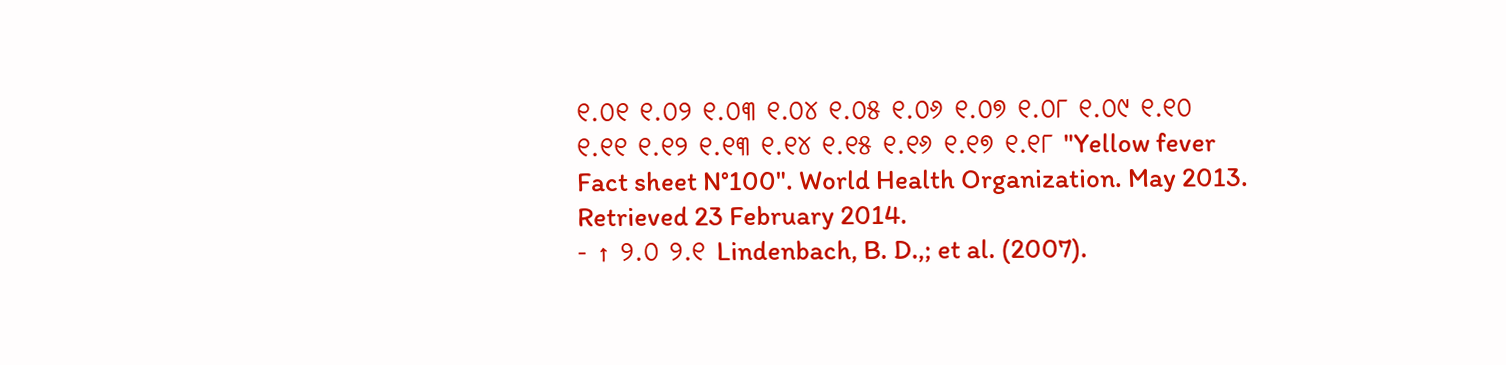୧.୦୧ ୧.୦୨ ୧.୦୩ ୧.୦୪ ୧.୦୫ ୧.୦୬ ୧.୦୭ ୧.୦୮ ୧.୦୯ ୧.୧୦ ୧.୧୧ ୧.୧୨ ୧.୧୩ ୧.୧୪ ୧.୧୫ ୧.୧୬ ୧.୧୭ ୧.୧୮ "Yellow fever Fact sheet N°100". World Health Organization. May 2013. Retrieved 23 February 2014.
- ↑ ୨.୦ ୨.୧ Lindenbach, B. D.,; et al. (2007).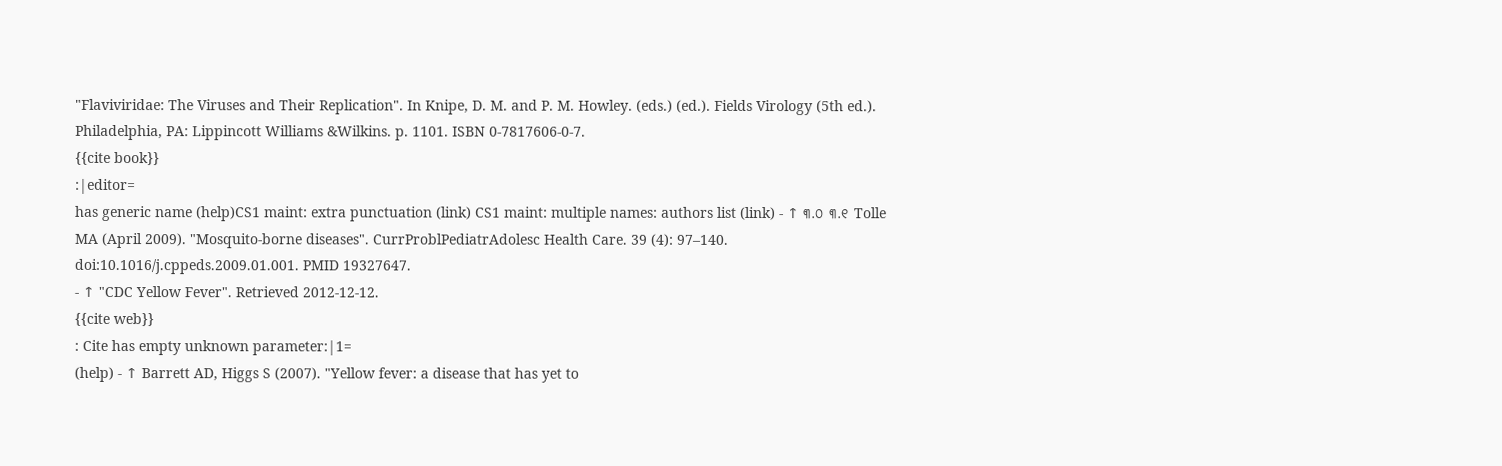"Flaviviridae: The Viruses and Their Replication". In Knipe, D. M. and P. M. Howley. (eds.) (ed.). Fields Virology (5th ed.). Philadelphia, PA: Lippincott Williams &Wilkins. p. 1101. ISBN 0-7817606-0-7.
{{cite book}}
:|editor=
has generic name (help)CS1 maint: extra punctuation (link) CS1 maint: multiple names: authors list (link) - ↑ ୩.୦ ୩.୧ Tolle MA (April 2009). "Mosquito-borne diseases". CurrProblPediatrAdolesc Health Care. 39 (4): 97–140. doi:10.1016/j.cppeds.2009.01.001. PMID 19327647.
- ↑ "CDC Yellow Fever". Retrieved 2012-12-12.
{{cite web}}
: Cite has empty unknown parameter:|1=
(help) - ↑ Barrett AD, Higgs S (2007). "Yellow fever: a disease that has yet to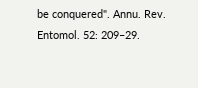be conquered". Annu. Rev. Entomol. 52: 209–29.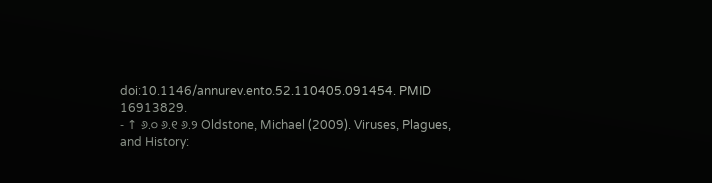doi:10.1146/annurev.ento.52.110405.091454. PMID 16913829.
- ↑ ୬.୦ ୬.୧ ୬.୨ Oldstone, Michael (2009). Viruses, Plagues, and History: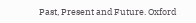Past, Present and Future. Oxford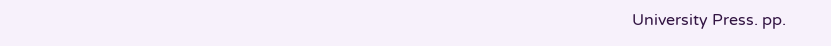University Press. pp.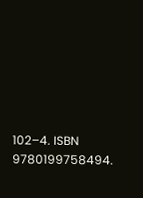102–4. ISBN 9780199758494.